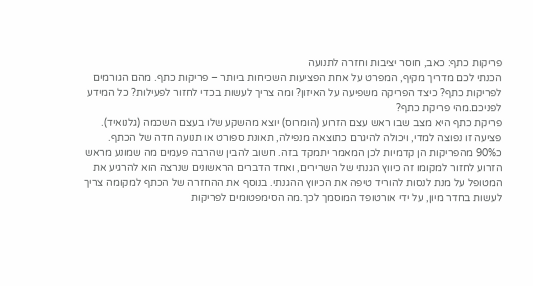פריקות כתף: כאב, חוסר יציבות וחזרה לתנועה
הכנתי לכם מדריך מקיף, המפרט על אחת הפציעות השכיחות ביותר – פריקות כתף. מהם הגורמים לפריקות כתף? כיצד הפריקה משפיעה על האיזון? ומה צריך לעשות בכדי לחזור לפעילות? כל המידע לפניכם.מהי פריקת כתף?
פריקת כתף היא מצב שבו ראש עצם הזרוע (הומרוס) יוצא מהשקע שלו בעצם השכמה (גלנואיד). פציעה זו נפוצה למדי, ויכולה להיגרם כתוצאה מנפילה, תאונת ספורט או תנועה חדה של הכתף. כ90% מהפריקות הן קדמיות לכן המאמר יתמקד בזה. חשוב להבין שהרבה פעמים מה שמונע מראש הזרוע לחזור למקומו זה כיווץ הגנתי של השרירים, ואחד הדברים הראשונים שנרצה הוא להרגיע את המטופל על מנת לנסות להוריד טיפה את הכיווץ ההגנתי. בנוסף את ההחזרה של הכתף למקומה צריך לעשות בחדר מיון, על ידי אורטופד המוסמך לכך.מה הסימפטומים לפריקות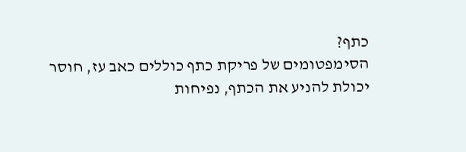כתף?
הסימפטומים של פריקת כתף כוללים כאב עז, חוסר יכולת להניע את הכתף, נפיחות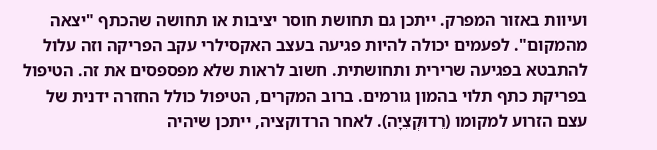ועיוות באזור המפרק. ייתכן גם תחושת חוסר יציבות או תחושה שהכתף "יצאה מהמקום". לפעמים יכולה להיות פגיעה בעצב האקסילרי עקב הפריקה וזה עלול להתבטא בפגיעה שרירית ותחושתית. חשוב לראות שלא מפספסים את זה. הטיפול בפריקת כתף תלוי בהמון גורמים. ברוב המקרים, הטיפול כולל החזרה ידנית של עצם הזרוע למקומו (רֵדוּקְצִיָה). לאחר הרדוקציה, ייתכן שיהיה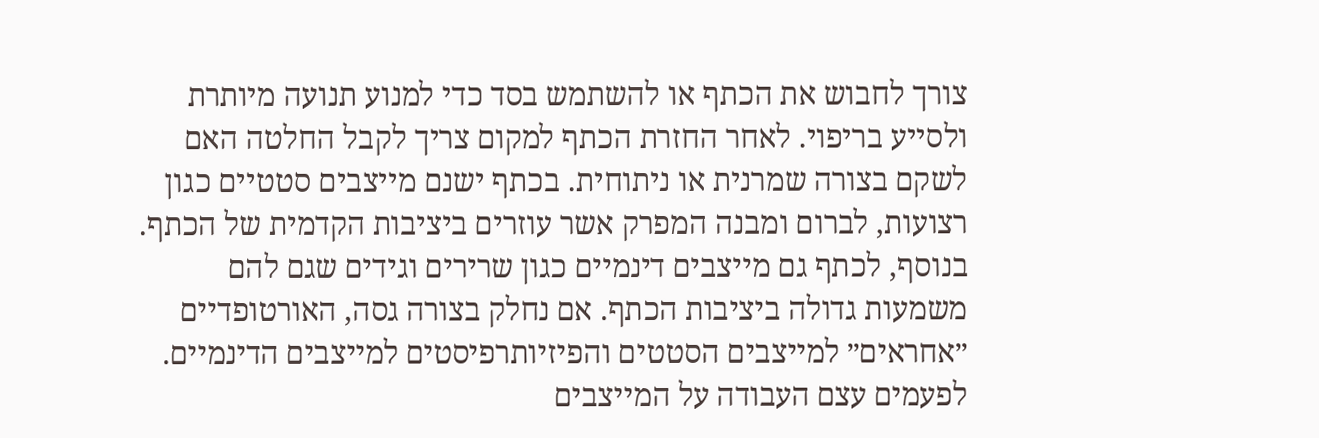צורך לחבוש את הכתף או להשתמש בסד כדי למנוע תנועה מיותרת ולסייע בריפוי. לאחר החזרת הכתף למקום צריך לקבל החלטה האם לשקם בצורה שמרנית או ניתוחית. בכתף ישנם מייצבים סטטיים כגון רצועות, לברום ומבנה המפרק אשר עוזרים ביציבות הקדמית של הכתף. בנוסף, לכתף גם מייצבים דינמיים כגון שרירים וגידים שגם להם משמעות גדולה ביציבות הכתף. אם נחלק בצורה גסה, האורטופדיים ״אחראים״ למייצבים הסטטים והפיזיותרפיסטים למייצבים הדינמיים. לפעמים עצם העבודה על המייצבים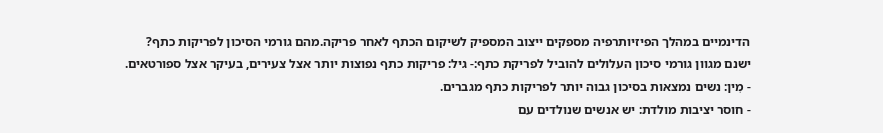הדינמיים במהלך הפיזיותרפיה מספקים ייצוב המספיק לשיקום הכתף לאחר פריקה.מהם גורמי הסיכון לפריקות כתף?
ישנם מגוון גורמי סיכון העלולים להוביל לפריקת כתף:- גיל: פריקות כתף נפוצות יותר אצל צעירים, בעיקר אצל ספורטאים.
- מִין: נשים נמצאות בסיכון גבוה יותר לפריקות כתף מגברים.
- חוסר יציבות מולדת: יש אנשים שנולדים עם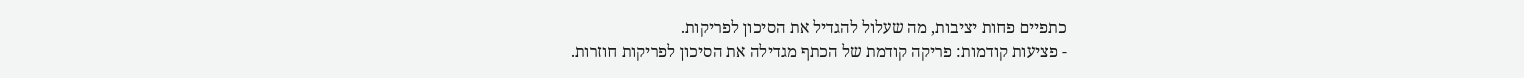כתפיים פחות יציבות, מה שעלול להגדיל את הסיכון לפריקות.
- פציעות קודמות: פריקה קודמת של הכתף מגדילה את הסיכון לפריקות חוזרות.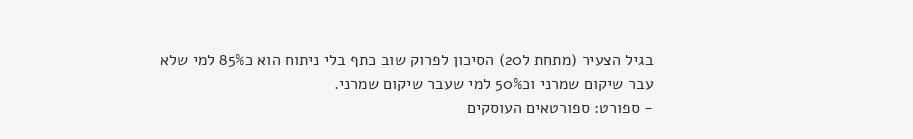בגיל הצעיר (מתחת ל20) הסיכון לפרוק שוב כתף בלי ניתוח הוא כ85% למי שלא עבר שיקום שמרני וכ50% למי שעבר שיקום שמרני.
- ספורט: ספורטאים העוסקים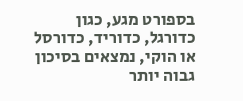בספורט מגע, כגון כדורגל, כדוריד, כדורסל או הוקי, נמצאים בסיכון גבוה יותר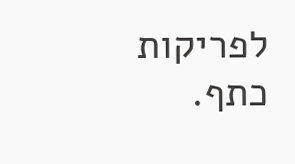לפריקות כתף.